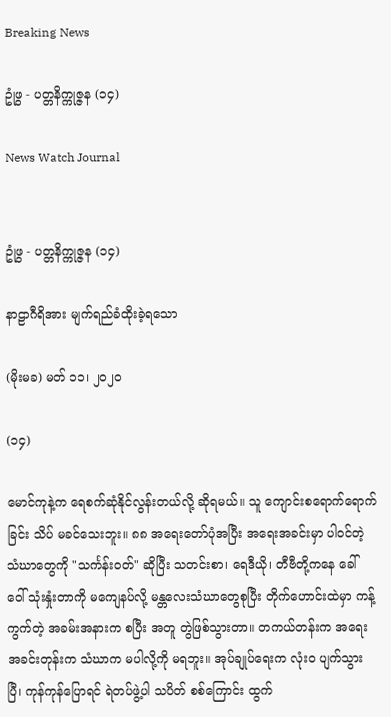Breaking News

ဥုံဖွ - ပတ္တနိက္ကုဇ္ဇန (၁၄)

News Watch Journal


ဥုံဖွ - ပတ္တနိက္ကုဇ္ဇန (၁၄)

နာဠာဂီရိအား မျက်ရည်ခံထိုးခဲ့ရသော

(မိုးမခ) မတ် ၁၁၊ ၂၀၂၀

(၁၄)

မောင်ကုနဲ့က ရေစက်ဆုံနိုင်လွန်းတယ်လို့ ဆိုရမယ်။ သူ ကျောင်းစရောက်ရောက်ခြင်း သိပ် မခင်သေးဘူး။ ၈၈ အရေးတော်ပုံအပြီး အရေးအခင်းမှာ ပါဝင်တဲ့ သံဃာတွေကို "သင်္ကန်းဝတ်" ဆိုပြီး သတင်းစာ၊ ရေဒီယို၊ တီဗီတို့ကနေ ခေါ် ဝေါ် သုံးနှုံးတာကို မကျေနပ်လို့ မန္တလေးသံဃာတွေစုပြီး တိုက်ဟောင်းထဲမှာ ကန့်ကွက်တဲ့ အခမ်းအနားက စပြီး အတူ တွဲဖြစ်သွားတာ။ တကယ်တန်းက အရေးအခင်းတုန်းက သံဃာက မပါလို့ကို မရဘူး။ အုပ်ချုပ်ရေးက လုံးဝ ပျက်သွားပြီ၊ ကုန်ကုန်ပြောရင် ရဲတပ်ဖွဲ့ပါ သပိတ် စစ်ကြောင်း ထွက်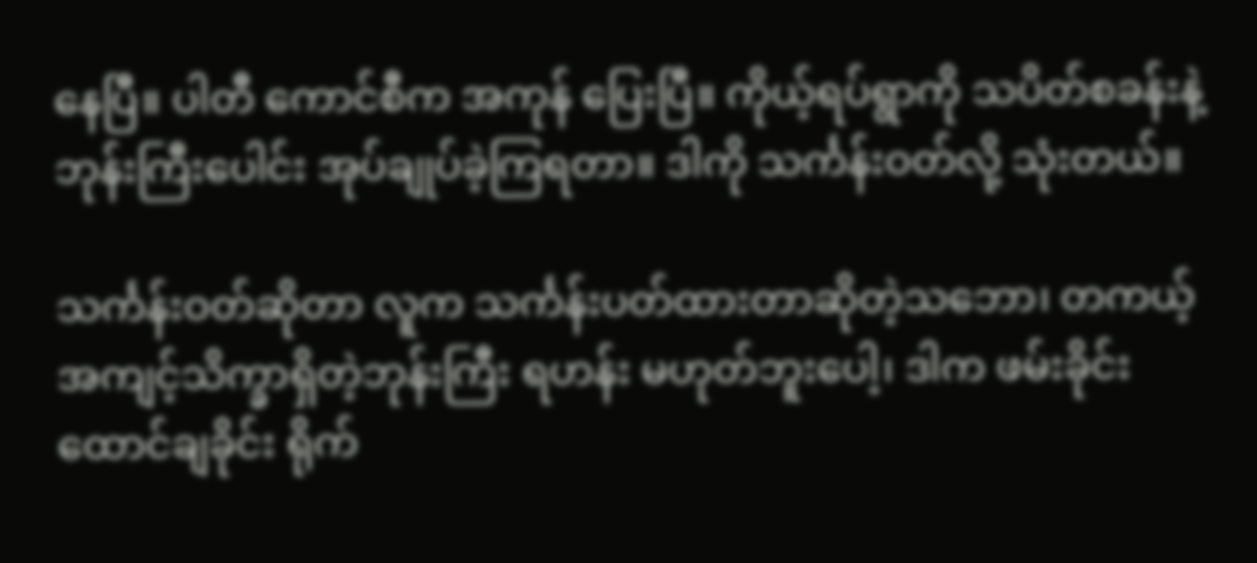နေပြီ။ ပါတီ ကောင်စီက အကုန် ပြေးပြီ။ ကိုယ့်ရပ်ရွာကို သပိတ်စခန်းနဲ့ ဘုန်းကြီးပေါင်း အုပ်ချုပ်ခဲ့ကြရတာ။ ဒါကို သင်္ကန်းဝတ်လို့ သုံးတယ်။

သင်္ကန်းဝတ်ဆိုတာ လူက သင်္ကန်းပတ်ထားတာဆိုတဲ့သဘော၊ တကယ့် အကျင့်သိက္ခာရှိတဲ့ဘုန်းကြီး ရဟန်း မဟုတ်ဘူးပေါ့၊ ဒါက ဖမ်းခိုင်း ထောင်ချခိုင်း ရိုက်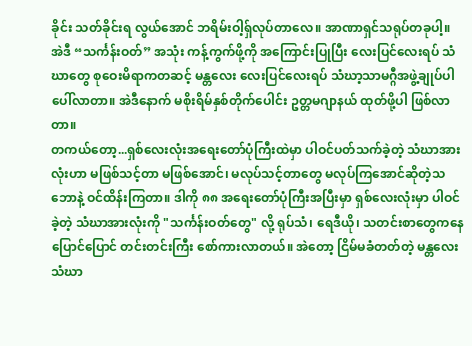ခိုင်း သတ်ခိုင်းရ လွယ်အောင် ဘရိမ်းဝါ့ရှ်လုပ်တာလေ။ အာဏာရှင်သရုပ်တခုပါ့။ အဲဒီ “သင်္ကန်းဝတ်” အသုံး ကန့်ကွက်ဖို့ကို အကြောင်းပြုပြီး လေးပြင်လေးရပ် သံဃာတွေ စုဝေးမိရာကတဆင့် မန္တလေး လေးပြင်လေးရပ် သံဃာ့သာမဂ္ဂီအဖွဲ့ချုပ်ပါ ပေါ်လာတာ။ အဲဒီနောက် မစိုးရိမ်နှစ်တိုက်ပေါင်း ဥတ္တမဂျာနယ် ထုတ်ဖို့ပါ ဖြစ်လာတာ။
တကယ်တော့...ရှစ်လေးလုံးအရေးတော်ပုံကြီးထဲမှာ ပါဝင်ပတ်သက်ခဲ့တဲ့ သံဃာအားလုံးဟာ မဖြစ်သင့်တာ မဖြစ်အောင်၊ မလုပ်သင့်တာတွေ မလုပ်ကြအောင်ဆိုတဲ့သဘောနဲ့ ဝင်ထိန်းကြတာ။ ဒါကို ၈၈ အရေးတော်ပုံကြီးအပြီးမှာ ရှစ်လေးလုံးမှာ ပါဝင်ခဲ့တဲ့ သံဃာအားလုံးကို "သင်္ကန်းဝတ်တွေ" လို့ ရုပ်သံ၊ ရေဒီယို၊ သတင်းစာတွေကနေ ပြောင်ပြောင် တင်းတင်းကြီး စော်ကားလာတယ်။ အဲတော့ ငြိမ်မခံတတ်တဲ့ မန္တလေးသံဃာ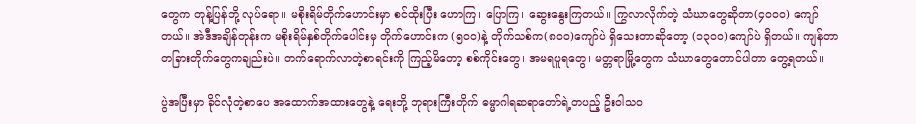တွေက တုန့်ပြန်ဘို့ လုပ်ရော။ မစိုးရိမ်တိုက်ဟောင်းမှာ စင်ထိုးပြီး ဟောကြ၊ ပြောကြ၊ ဆွေးနွေးကြတယ်။ ကြွလာလိုက်တဲ့ သံဃာတွေဆိုတာ(၄၀၀၀) ကျော်တယ်။ အဲဒီအချိန်တုန်းက မစိုးရိမ်နှစ်တိုက်ပေါင်းမှ တိုက်ဟောင်းက (၅၀၀)နဲ့ တိုက်သစ်က(၈၀၀)ကျော်ပဲ ရှိသေးတာဆိုတော့ (၁၃၀၀)ကျော်ပဲ ရှိတယ်။ ကျန်တာ တခြားတိုက်တွေကချည်းပဲ။ တက်ရောက်လာတဲ့စာရင်းကို ကြည့်မိတော့ စစ်ကိုင်းတွေ၊ အမရပူရတွေ၊ မတ္တရာမြို့တွေက သံဃာတွေတောင်ပါတာ တွေ့ရတယ်။

ပွဲအပြီးမှာ ခိုင်လုံတဲ့စာပေ အထောက်အထားတွေနဲ့ ရေးဘို့ ဘုရားကြီးတိုက် ဓမ္မာဂါရဆရာတော်ရဲ့တပည့် ဦးဝါသဝ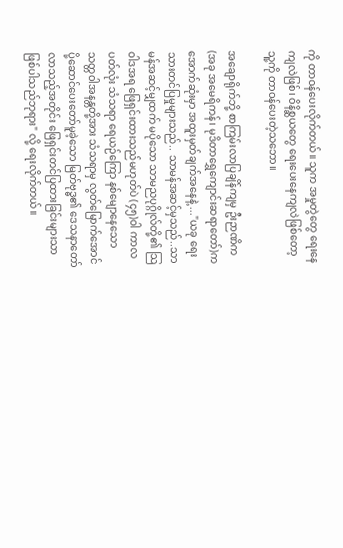ကို တာဝန်ပေးလိုက်တယ်။ သူက အမှုတွဲတွေ ရေးနေကျလဲဖြစ်၊ ဝိနိစ္ဆယတွေ ရေးပေးနေကျလဲဖြစ်တော့ သူ့ကို တာဝန်ပေးတဲ့သဘော။

အချောရိုက်ဘို့ စာကြမ်းလာပြချိန်ကျမှ ဦးဉာဏိက(အခု အမေရိကန်၊ မုဒိတာရွှေကျောင်းဆရာတော်)က အောက်ဆုံးမှာ အထူးမှတ်ချက်အနေနဲ့ ..."ယခု ရေးသားတင်ပြမှုများသည်.. သာမန်အဆင့်မှသည်..သာမန်အဆင့်မျှထက် မပိုသော သာမညပုဂ္ဂိုလ်တို့၏ သြဝါဒအရ ဖြေရှင်းထားသည်မဟုတ်ပဲ (၄၅)ဝါ ကာလပတ်လုံး သံသရာ ရေယဉ်ကြော နစ်မျောနေသော သတ္တဝါအနန္တတို့အား သံသရာမှ လွတ်မြောက်အောင် ပို့ဆောင်ပေးတော်မူခဲ့သော မြတ်ဗုဒ္ဓ၏ ဒေသနာတော် လာသည့်အတိုင်း ဖြေရှင်းတင်ပြထားခြင်းများသာ ဖြစ်ပါသည်ဘုရား" လို့ ရေးလိုက်တယ်။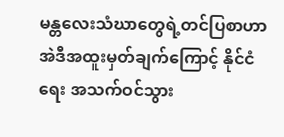မန္တလေးသံဃာတွေရဲ့တင်ပြစာဟာ အဲဒီအထူးမှတ်ချက်ကြောင့် နိုင်ငံရေး အသက်ဝင်သွား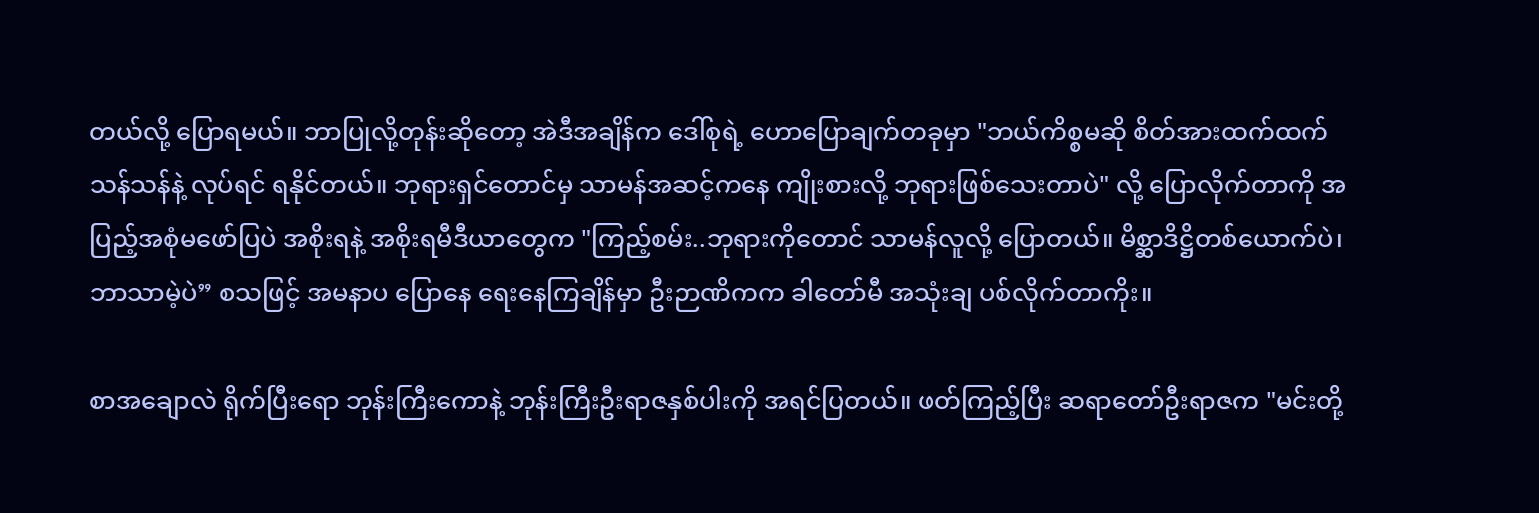တယ်လို့ ပြောရမယ်။ ဘာပြုလို့တုန်းဆိုတော့ အဲဒီအချိန်က ဒေါ်စုရဲ့ ဟောပြောချက်တခုမှာ "ဘယ်ကိစ္စမဆို စိတ်အားထက်ထက် သန်သန်နဲ့ လုပ်ရင် ရနိုင်တယ်။ ဘုရားရှင်တောင်မှ သာမန်အဆင့်ကနေ ကျိုးစားလို့ ဘုရားဖြစ်သေးတာပဲ" လို့ ပြောလိုက်တာကို အပြည့်အစုံမဖော်ပြပဲ အစိုးရနဲ့ အစိုးရမီဒီယာတွေက "ကြည့်စမ်း..ဘုရားကိုတောင် သာမန်လူလို့ ပြောတယ်။ မိစ္ဆာဒိဋ္ဌိတစ်ယောက်ပဲ၊ ဘာသာမဲ့ပဲ” စသဖြင့် အမနာပ ပြောနေ ရေးနေကြချိန်မှာ ဦးဉာဏိကက ခါတော်မီ အသုံးချ ပစ်လိုက်တာကိုး။

စာအချောလဲ ရိုက်ပြီးရော ဘုန်းကြီးကောနဲ့ ဘုန်းကြီးဦးရာဇနှစ်ပါးကို အရင်ပြတယ်။ ဖတ်ကြည့်ပြီး ဆရာတော်ဦးရာဇက "မင်းတို့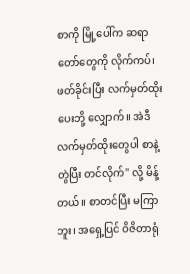စာကို မြို့ပေါ်က ဆရာတော်တွေကို လိုက်ကပ်၊ ဖတ်ခိုင်းပြီး လက်မှတ်ထိုးပေးဘို့ လျှောက်။ အဲဒီ လက်မှတ်ထိုးတွေပါ စာနဲ့ တွဲပြီး တင်လိုက်" လို့ မိန့်တယ်။ စာတင်ပြီး မကြာဘူး၊ အရှေ့ပြင် ဝိဇိတာရုံ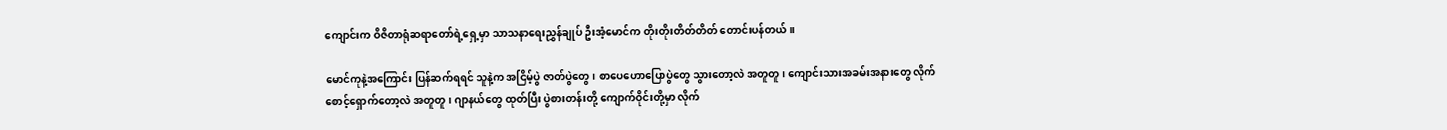ကျောင်းက ဝိဇိတာရုံဆရာတော်ရဲ့ရှေ့မှာ သာသနာရေးညွှန်ချုပ် ဦးအံ့မောင်က တိုးတိုးတိတ်တိတ် တောင်းပန်တယ်။

မောင်ကုနဲ့အကြောင်း ပြန်ဆက်ရရင် သူနဲ့က အငြိမ့်ပွဲ ဇာတ်ပွဲတွေ၊ စာပေဟောပြောပွဲတွေ သွားတော့လဲ အတူတူ၊ ကျောင်းသားအခမ်းအနားတွေ လိုက်စောင့်ရှောက်တော့လဲ အတူတူ၊ ဂျာနယ်တွေ ထုတ်ပြီး ပွဲစားတန်းတို့ ကျောက်ဝိုင်းတို့မှာ လိုက်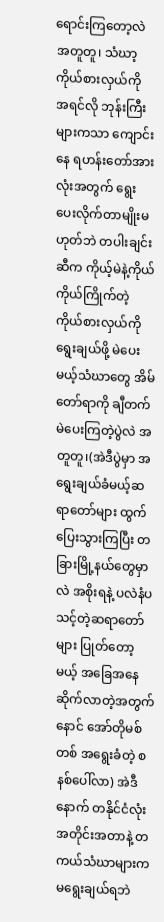ရောင်းကြတော့လဲ အတူတူ၊ သံဃာ့ကိုယ်စားလှယ်ကို အရင်လို ဘုန်းကြီးများကသာ ကျောင်းနေ ရဟန်းတော်အားလုံးအတွက် ရွေးပေးလိုက်တာမျိုးမဟုတ်ဘဲ တပါးချင်းဆီက ကိုယ့်မဲနဲ့ကိုယ် ကိုယ်ကြိုက်တဲ့ကိုယ်စားလှယ်ကို ရွေးချယ်ဖို့ မဲပေးမယ့်သံဃာတွေ အိမ်တော်ရာကို ချီတက် မဲပေးကြတဲ့ပွဲလဲ အတူတူ၊(အဲဒီပွဲမှာ အရွေးချယ်ခံမယ့်ဆရာတော်များ ထွက်ပြေးသွားကြပြီး တခြားမြို့နယ်တွေမှာလဲ အစိုးရနဲ့ ပလဲနံပသင့်တဲ့ဆရာတော်များ ပြုတ်တော့မယ့် အခြေအနေဆိုက်လာတဲ့အတွက် နောင် အော်တိုမစ်တစ် အရွေးခံတဲ့ စနစ်ပေါ်လာ) အဲဒီနောက် တနိုင်ငံလုံးအတိုင်းအတာနဲ့ တကယ်သံဃာများက မရွေးချယ်ရဘဲ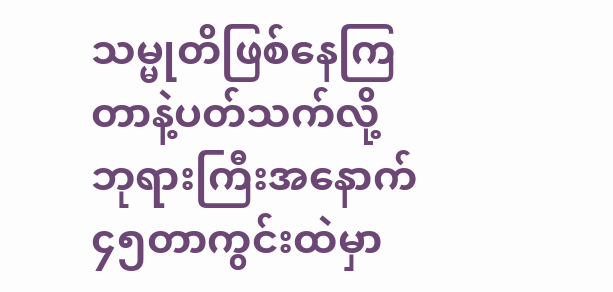သမ္မုတိဖြစ်နေကြတာနဲ့ပတ်သက်လို့ ဘုရားကြီးအနောက် ၄၅တာကွင်းထဲမှာ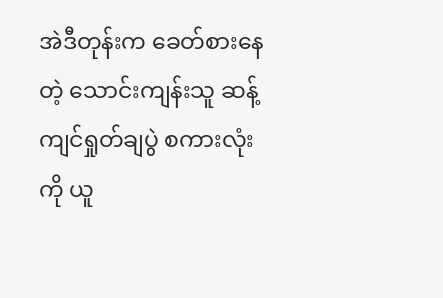အဲဒီတုန်းက ခေတ်စားနေတဲ့ သောင်းကျန်းသူ ဆန့်ကျင်ရှုတ်ချပွဲ စကားလုံးကို ယူ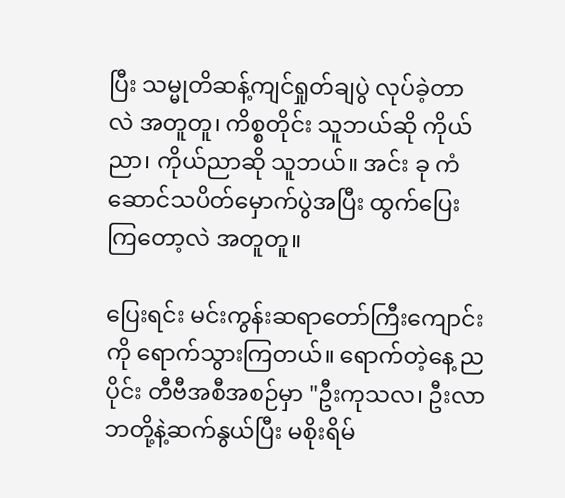ပြီး သမ္မုတိဆန့်ကျင်ရှုတ်ချပွဲ လုပ်ခဲ့တာလဲ အတူတူ၊ ကိစ္စတိုင်း သူဘယ်ဆို ကိုယ်ညာ၊ ကိုယ်ညာဆို သူဘယ်။ အင်း ခု ကံဆောင်သပိတ်မှောက်ပွဲအပြီး ထွက်ပြေးကြတော့လဲ အတူတူ။

ပြေးရင်း မင်းကွန်းဆရာတော်ကြီးကျောင်းကို ရောက်သွားကြတယ်။ ရောက်တဲ့နေ့ ညပိုင်း တီဗီအစီအစဉ်မှာ "ဦးကုသလ၊ ဦးလာဘတို့နဲ့ဆက်နွယ်ပြီး မစိုးရိမ်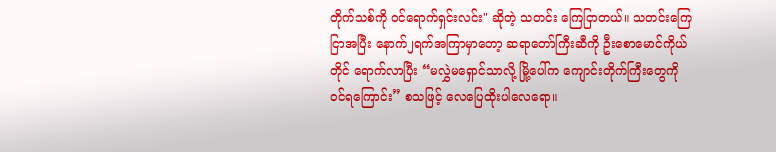တိုက်သစ်ကို ဝင်ရောက်ရှင်းလင်း" ဆိုတဲ့ သတင်း ကြေငြာတယ်။ သတင်းကြေငြာအပြီး နောက်၂ရက်အကြာမှာတော့ ဆရာတော်ကြီးဆီကို ဦးစောမောင်ကိုယ်တိုင် ရောက်လာပြီး “မလွှဲမရှောင်သာလို့ မြို့ပေါ်က ကျောင်းတိုက်ကြီးတွေကို ဝင်ရကြောင်း” စသဖြင့် လေပြေထိုးပါလေရော။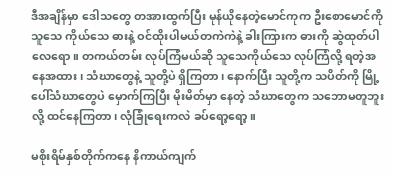ဒီအချိန်မှာ ဒေါသတွေ တအားထွက်ပြီး မုန်ယိုနေတဲ့မောင်ကုက ဦးစောမောင်ကို သူသေ ကိုယ်သေ ဓားနဲ့ ဝင်ထိုးပါမယ်တကဲကဲနဲ့ ခါးကြားက ဓားကို ဆွဲထုတ်ပါလေရော။ တကယ်တမ်း လုပ်ကြံမယ်ဆို သူသေကိုယ်သေ လုပ်ကြံလို့ ရတဲ့အနေအထား၊ သံဃာတွေနဲ့ သူတို့ပဲ ရှိကြတာ၊ နောက်ပြီး သူတို့က သပိတ်ကို မြို့ပေါ်သံဃာတွေပဲ မှောက်ကြပြီး မိုးမိတ်မှာ နေတဲ့ သံဃာတွေက သဘောမတူဘူးလို့ ထင်နေကြတာ၊ လုံခြုံရေးကလဲ ခပ်ရော့ရော့။

မစိုးရိမ်နှစ်တိုက်ကနေ နိကာယ်ကျက်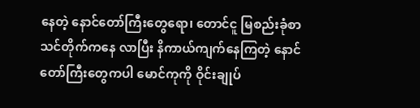နေတဲ့ နောင်တော်ကြီးတွေရော၊ တောင်ငူ မြစည်းခုံစာသင်တိုက်ကနေ လာပြီး နိကာယ်ကျက်နေကြတဲ့ နောင်တော်ကြီးတွေကပါ မောင်ကုကို ဝိုင်းချုပ်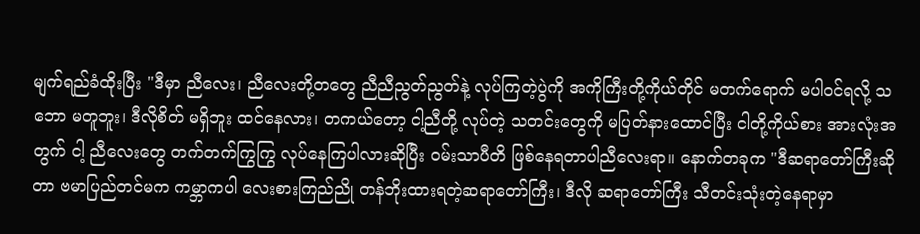မျက်ရည်ခံထိုးပြီး "ဒီမှာ ညီလေး၊ ညီလေးတို့တတွေ ညီညီညွတ်ညွတ်နဲ့ လုပ်ကြတဲ့ပွဲကို အကိုကြီးတို့ကိုယ်တိုင် မတက်ရောက် မပါဝင်ရလို့ သဘော မတူဘူး၊ ဒီလိုစိတ် မရှိဘူး ထင်နေလား၊ တကယ်တော့ ငါ့ညီတို့ လုပ်တဲ့ သတင်းတွေကို မပြတ်နားထောင်ပြီး ငါတို့ကိုယ်စား အားလုံးအတွက် ငါ့ ညီလေးတွေ တက်တက်ကြွကြွ လုပ်နေကြပါလားဆိုပြီး ဝမ်းသာပီတိ ဖြစ်နေရတာပါညီလေးရာ။ နောက်တခုက "ဒီဆရာတော်ကြီးဆိုတာ ဗမာပြည်တင်မက ကမ္ဘာကပါ လေးစားကြည်ညို တန်ဘိုးထားရတဲ့ဆရာတော်ကြီး၊ ဒီလို ဆရာတော်ကြီး သီတင်းသုံးတဲ့နေရာမှာ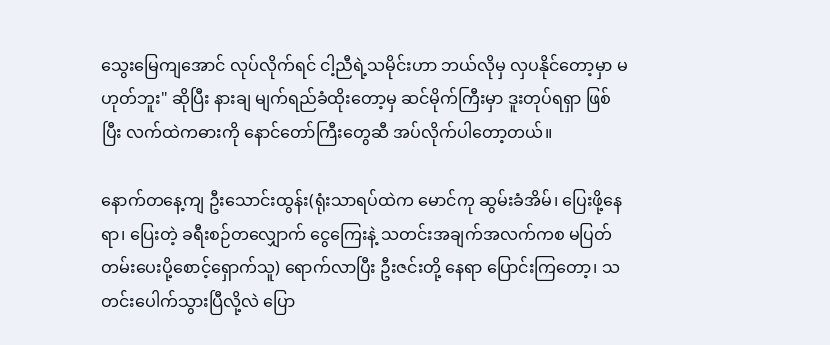သွေးမြေကျအောင် လုပ်လိုက်ရင် ငါ့ညီရဲ့သမိုင်းဟာ ဘယ်လိုမှ လှပနိုင်တော့မှာ မဟုတ်ဘူး" ဆိုပြီး နားချ မျက်ရည်ခံထိုးတော့မှ ဆင်မိုက်ကြီးမှာ ဒူးတုပ်ရရှာ ဖြစ်ပြီး လက်ထဲကဓားကို နောင်တော်ကြီးတွေဆီ အပ်လိုက်ပါတော့တယ်။

နောက်တနေ့ကျ ဦးသောင်းထွန်း(ရုံးသာရပ်ထဲက မောင်ကု ဆွမ်းခံအိမ်၊ ပြေးဖို့နေရာ၊ ပြေးတဲ့ ခရီးစဉ်တလျှောက် ငွေကြေးနဲ့ သတင်းအချက်အလက်ကစ မပြတ်တမ်းပေးပို့စောင့်ရှောက်သူ) ရောက်လာပြီး ဦးဇင်းတို့ နေရာ ပြောင်းကြတော့၊ သတင်းပေါက်သွားပြီလို့လဲ ပြော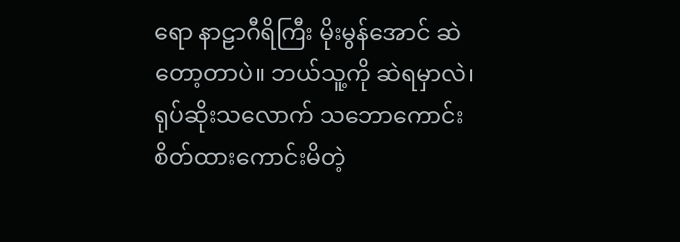ရော နာဠာဂီရိကြီး မိုးမွန်အောင် ဆဲတော့တာပဲ။ ဘယ်သူ့ကို ဆဲရမှာလဲ၊ ရုပ်ဆိုးသလောက် သဘောကောင်း စိတ်ထားကောင်းမိတဲ့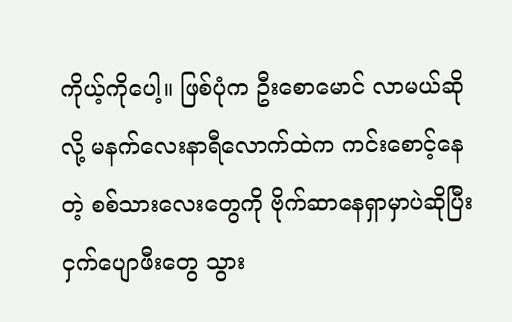ကိုယ့်ကိုပေါ့။ ဖြစ်ပုံက ဦးစောမောင် လာမယ်ဆိုလို့ မနက်လေးနာရီလောက်ထဲက ကင်းစောင့်နေတဲ့ စစ်သားလေးတွေကို ဗိုက်ဆာနေရှာမှာပဲဆိုပြီး ငှက်ပျောဖီးတွေ သွား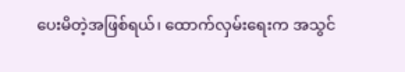ပေးမိတဲ့အဖြစ်ရယ်၊ ထောက်လှမ်းရေးက အသွင်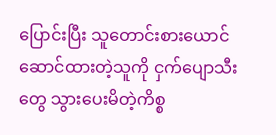ပြောင်းပြီး သူတောင်းစားယောင်ဆောင်ထားတဲ့သူကို ငှက်ပျောသီးတွေ သွားပေးမိတဲ့ကိစ္စ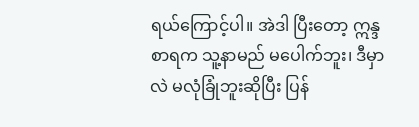ရယ်ကြောင့်ပါ။ အဲဒါ ပြီးတော့ ဣန္ဒစာရက သူ့နာမည် မပေါက်ဘူး၊ ဒီမှာလဲ မလုံခြုံဘူးဆိုပြီး ပြန်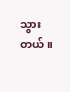သွားတယ်။